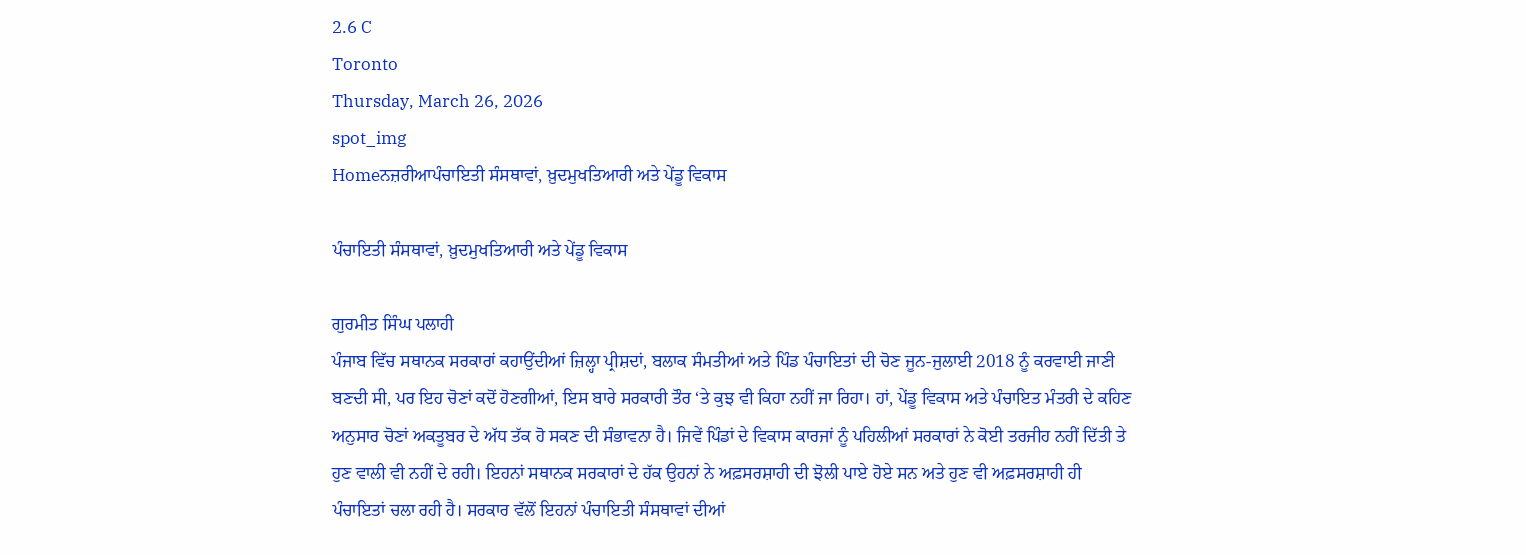2.6 C
Toronto
Thursday, March 26, 2026
spot_img
Homeਨਜ਼ਰੀਆਪੰਚਾਇਤੀ ਸੰਸਥਾਵਾਂ, ਖ਼ੁਦਮੁਖਤਿਆਰੀ ਅਤੇ ਪੇਂਡੂ ਵਿਕਾਸ

ਪੰਚਾਇਤੀ ਸੰਸਥਾਵਾਂ, ਖ਼ੁਦਮੁਖਤਿਆਰੀ ਅਤੇ ਪੇਂਡੂ ਵਿਕਾਸ

ਗੁਰਮੀਤ ਸਿੰਘ ਪਲਾਹੀ
ਪੰਜਾਬ ਵਿੱਚ ਸਥਾਨਕ ਸਰਕਾਰਾਂ ਕਹਾਉਂਦੀਆਂ ਜ਼ਿਲ੍ਹਾ ਪ੍ਰੀਸ਼ਦਾਂ, ਬਲਾਕ ਸੰਮਤੀਆਂ ਅਤੇ ਪਿੰਡ ਪੰਚਾਇਤਾਂ ਦੀ ਚੋਣ ਜੂਨ-ਜੁਲਾਈ 2018 ਨੂੰ ਕਰਵਾਈ ਜਾਣੀ ਬਣਦੀ ਸੀ, ਪਰ ਇਹ ਚੋਣਾਂ ਕਦੋਂ ਹੋਣਗੀਆਂ, ਇਸ ਬਾਰੇ ਸਰਕਾਰੀ ਤੌਰ ‘ਤੇ ਕੁਝ ਵੀ ਕਿਹਾ ਨਹੀਂ ਜਾ ਰਿਹਾ। ਹਾਂ, ਪੇਂਡੂ ਵਿਕਾਸ ਅਤੇ ਪੰਚਾਇਤ ਮੰਤਰੀ ਦੇ ਕਹਿਣ ਅਨੁਸਾਰ ਚੋਣਾਂ ਅਕਤੂਬਰ ਦੇ ਅੱਧ ਤੱਕ ਹੋ ਸਕਣ ਦੀ ਸੰਭਾਵਨਾ ਹੈ। ਜਿਵੇਂ ਪਿੰਡਾਂ ਦੇ ਵਿਕਾਸ ਕਾਰਜਾਂ ਨੂੰ ਪਹਿਲੀਆਂ ਸਰਕਾਰਾਂ ਨੇ ਕੋਈ ਤਰਜੀਹ ਨਹੀਂ ਦਿੱਤੀ ਤੇ ਹੁਣ ਵਾਲੀ ਵੀ ਨਹੀਂ ਦੇ ਰਹੀ। ਇਹਨਾਂ ਸਥਾਨਕ ਸਰਕਾਰਾਂ ਦੇ ਹੱਕ ਉਹਨਾਂ ਨੇ ਅਫ਼ਸਰਸ਼ਾਹੀ ਦੀ ਝੋਲੀ ਪਾਏ ਹੋਏ ਸਨ ਅਤੇ ਹੁਣ ਵੀ ਅਫ਼ਸਰਸ਼ਾਹੀ ਹੀ ਪੰਚਾਇਤਾਂ ਚਲਾ ਰਹੀ ਹੈ। ਸਰਕਾਰ ਵੱਲੋਂ ਇਹਨਾਂ ਪੰਚਾਇਤੀ ਸੰਸਥਾਵਾਂ ਦੀਆਂ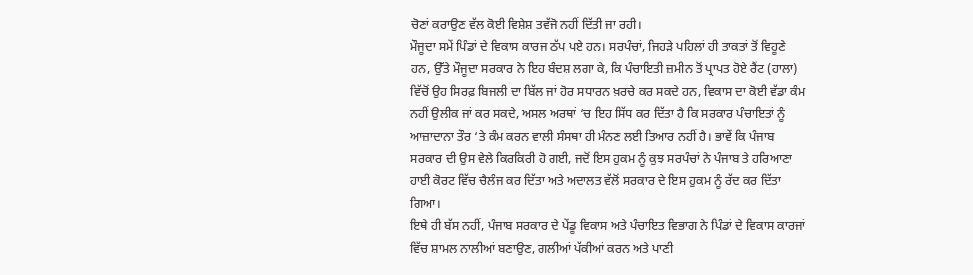ਚੋਣਾਂ ਕਰਾਉਣ ਵੱਲ ਕੋਈ ਵਿਸ਼ੇਸ਼ ਤਵੱਜੋ ਨਹੀਂ ਦਿੱਤੀ ਜਾ ਰਹੀ।
ਮੌਜੂਦਾ ਸਮੇਂ ਪਿੰਡਾਂ ਦੇ ਵਿਕਾਸ ਕਾਰਜ ਠੱਪ ਪਏ ਹਨ। ਸਰਪੰਚਾਂ, ਜਿਹੜੇ ਪਹਿਲਾਂ ਹੀ ਤਾਕਤਾਂ ਤੋਂ ਵਿਹੂਣੇ ਹਨ, ਉੱਤੇ ਮੌਜੂਦਾ ਸਰਕਾਰ ਨੇ ਇਹ ਬੰਦਸ਼ ਲਗਾ ਕੇ, ਕਿ ਪੰਚਾਇਤੀ ਜ਼ਮੀਨ ਤੋਂ ਪ੍ਰਾਪਤ ਹੋਏ ਰੈਂਟ (ਹਾਲਾ) ਵਿੱਚੋਂ ਉਹ ਸਿਰਫ਼ ਬਿਜਲੀ ਦਾ ਬਿੱਲ ਜਾਂ ਹੋਰ ਸਧਾਰਨ ਖ਼ਰਚੇ ਕਰ ਸਕਦੇ ਹਨ, ਵਿਕਾਸ ਦਾ ਕੋਈ ਵੱਡਾ ਕੰਮ ਨਹੀਂ ਉਲੀਕ ਜਾਂ ਕਰ ਸਕਦੇ, ਅਸਲ ਅਰਥਾਂ ‘ਚ ਇਹ ਸਿੱਧ ਕਰ ਦਿੱਤਾ ਹੈ ਕਿ ਸਰਕਾਰ ਪੰਚਾਇਤਾਂ ਨੂੰ ਆਜ਼ਾਦਾਨਾ ਤੌਰ ‘ਤੇ ਕੰਮ ਕਰਨ ਵਾਲੀ ਸੰਸਥਾ ਹੀ ਮੰਨਣ ਲਈ ਤਿਆਰ ਨਹੀਂ ਹੈ। ਭਾਵੇਂ ਕਿ ਪੰਜਾਬ ਸਰਕਾਰ ਦੀ ਉਸ ਵੇਲੇ ਕਿਰਕਿਰੀ ਹੋ ਗਈ, ਜਦੋਂ ਇਸ ਹੁਕਮ ਨੂੰ ਕੁਝ ਸਰਪੰਚਾਂ ਨੇ ਪੰਜਾਬ ਤੇ ਹਰਿਆਣਾ ਹਾਈ ਕੋਰਟ ਵਿੱਚ ਚੈਲੰਜ ਕਰ ਦਿੱਤਾ ਅਤੇ ਅਦਾਲਤ ਵੱਲੋਂ ਸਰਕਾਰ ਦੇ ਇਸ ਹੁਕਮ ਨੂੰ ਰੱਦ ਕਰ ਦਿੱਤਾ ਗਿਆ।
ਇਥੇ ਹੀ ਬੱਸ ਨਹੀਂ, ਪੰਜਾਬ ਸਰਕਾਰ ਦੇ ਪੇਂਡੂ ਵਿਕਾਸ ਅਤੇ ਪੰਚਾਇਤ ਵਿਭਾਗ ਨੇ ਪਿੰਡਾਂ ਦੇ ਵਿਕਾਸ ਕਾਰਜਾਂ ਵਿੱਚ ਸ਼ਾਮਲ ਨਾਲੀਆਂ ਬਣਾਉਣ, ਗਲੀਆਂ ਪੱਕੀਆਂ ਕਰਨ ਅਤੇ ਪਾਣੀ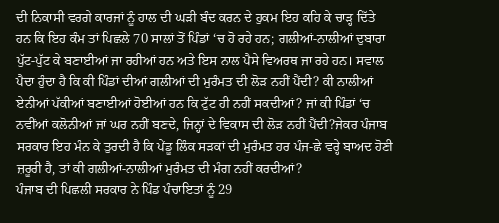ਦੀ ਨਿਕਾਸੀ ਵਰਗੇ ਕਾਰਜਾਂ ਨੂੰ ਹਾਲ ਦੀ ਘੜੀ ਬੰਦ ਕਰਨ ਦੇ ਹੁਕਮ ਇਹ ਕਹਿ ਕੇ ਚਾੜ੍ਹ ਦਿੱਤੇ ਹਨ ਕਿ ਇਹ ਕੰਮ ਤਾਂ ਪਿਛਲੇ 70 ਸਾਲਾਂ ਤੋਂ ਪਿੰਡਾਂ ‘ਚ ਹੋ ਰਹੇ ਹਨ; ਗਲੀਆਂ-ਨਾਲੀਆਂ ਦੁਬਾਰਾ ਪੁੱਟ-ਪੁੱਟ ਕੇ ਬਣਾਈਆਂ ਜਾ ਰਹੀਆਂ ਹਨ ਅਤੇ ਇਸ ਨਾਲ ਪੈਸੇ ਵਿਅਰਥ ਜਾ ਰਹੇ ਹਨ। ਸਵਾਲ ਪੈਦਾ ਹੁੰਦਾ ਹੈ ਕਿ ਕੀ ਪਿੰਡਾਂ ਦੀਆਂ ਗਲੀਆਂ ਦੀ ਮੁਰੰਮਤ ਦੀ ਲੋੜ ਨਹੀਂ ਪੈਂਦੀ? ਕੀ ਨਾਲੀਆਂ ਏਨੀਆਂ ਪੱਕੀਆਂ ਬਣਾਈਆਂ ਹੋਈਆਂ ਹਨ ਕਿ ਟੁੱਟ ਹੀ ਨਹੀਂ ਸਕਦੀਆਂ? ਜਾਂ ਕੀ ਪਿੰਡਾਂ ‘ਚ ਨਵੀਂਆਂ ਕਲੋਨੀਆਂ ਜਾਂ ਘਰ ਨਹੀਂ ਬਣਦੇ, ਜਿਨ੍ਹਾਂ ਦੇ ਵਿਕਾਸ ਦੀ ਲੋੜ ਨਹੀਂ ਪੈਂਦੀ?ਜੇਕਰ ਪੰਜਾਬ ਸਰਕਾਰ ਇਹ ਮੰਨ ਕੇ ਤੁਰਦੀ ਹੈ ਕਿ ਪੇਂਡੂ ਲਿੰਕ ਸੜਕਾਂ ਦੀ ਮੁਰੰਮਤ ਹਰ ਪੰਜ-ਛੇ ਵਰ੍ਹੇ ਬਾਅਦ ਹੋਣੀ ਜ਼ਰੂਰੀ ਹੈ, ਤਾਂ ਕੀ ਗਲੀਆਂ-ਨਾਲੀਆਂ ਮੁਰੰਮਤ ਦੀ ਮੰਗ ਨਹੀਂ ਕਰਦੀਆਂ?
ਪੰਜਾਬ ਦੀ ਪਿਛਲੀ ਸਰਕਾਰ ਨੇ ਪਿੰਡ ਪੰਚਾਇਤਾਂ ਨੂੰ 29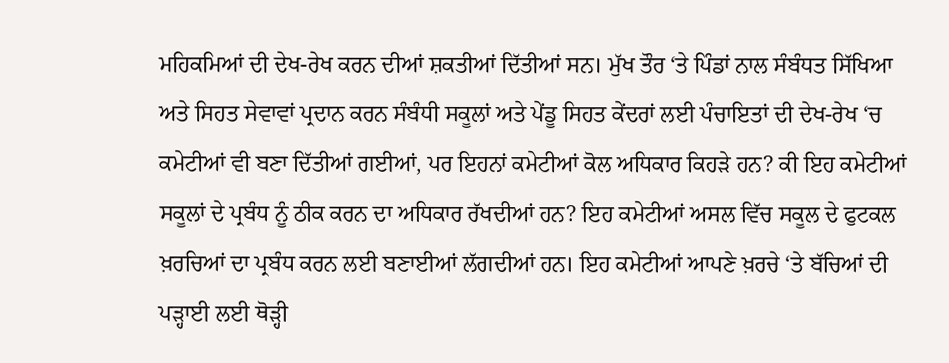ਮਹਿਕਮਿਆਂ ਦੀ ਦੇਖ-ਰੇਖ ਕਰਨ ਦੀਆਂ ਸ਼ਕਤੀਆਂ ਦਿੱਤੀਆਂ ਸਨ। ਮੁੱਖ ਤੌਰ ‘ਤੇ ਪਿੰਡਾਂ ਨਾਲ ਸੰਬੰਧਤ ਸਿੱਖਿਆ ਅਤੇ ਸਿਹਤ ਸੇਵਾਵਾਂ ਪ੍ਰਦਾਨ ਕਰਨ ਸੰਬੰਧੀ ਸਕੂਲਾਂ ਅਤੇ ਪੇਂਡੂ ਸਿਹਤ ਕੇਂਦਰਾਂ ਲਈ ਪੰਚਾਇਤਾਂ ਦੀ ਦੇਖ-ਰੇਖ ‘ਚ ਕਮੇਟੀਆਂ ਵੀ ਬਣਾ ਦਿੱਤੀਆਂ ਗਈਆਂ, ਪਰ ਇਹਨਾਂ ਕਮੇਟੀਆਂ ਕੋਲ ਅਧਿਕਾਰ ਕਿਹੜੇ ਹਨ? ਕੀ ਇਹ ਕਮੇਟੀਆਂ ਸਕੂਲਾਂ ਦੇ ਪ੍ਰਬੰਧ ਨੂੰ ਠੀਕ ਕਰਨ ਦਾ ਅਧਿਕਾਰ ਰੱਖਦੀਆਂ ਹਨ? ਇਹ ਕਮੇਟੀਆਂ ਅਸਲ ਵਿੱਚ ਸਕੂਲ ਦੇ ਫੁਟਕਲ ਖ਼ਰਚਿਆਂ ਦਾ ਪ੍ਰਬੰਧ ਕਰਨ ਲਈ ਬਣਾਈਆਂ ਲੱਗਦੀਆਂ ਹਨ। ਇਹ ਕਮੇਟੀਆਂ ਆਪਣੇ ਖ਼ਰਚੇ ‘ਤੇ ਬੱਚਿਆਂ ਦੀ ਪੜ੍ਹਾਈ ਲਈ ਥੋੜ੍ਹੀ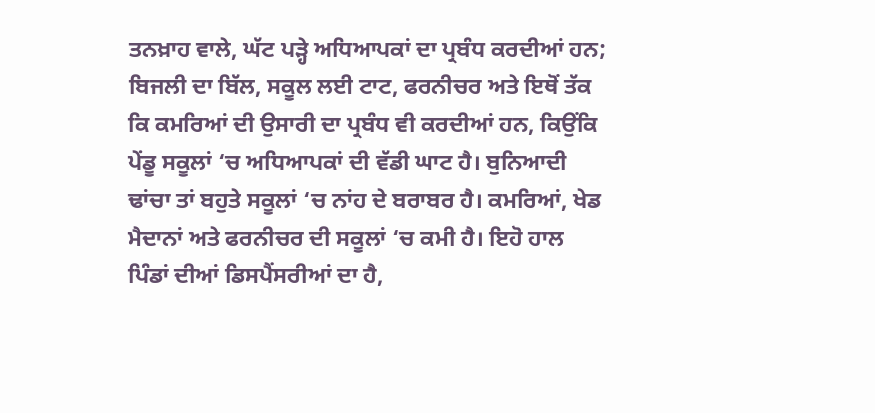ਤਨਖ਼ਾਹ ਵਾਲੇ, ਘੱਟ ਪੜ੍ਹੇ ਅਧਿਆਪਕਾਂ ਦਾ ਪ੍ਰਬੰਧ ਕਰਦੀਆਂ ਹਨ; ਬਿਜਲੀ ਦਾ ਬਿੱਲ, ਸਕੂਲ ਲਈ ਟਾਟ, ਫਰਨੀਚਰ ਅਤੇ ਇਥੋਂ ਤੱਕ ਕਿ ਕਮਰਿਆਂ ਦੀ ਉਸਾਰੀ ਦਾ ਪ੍ਰਬੰਧ ਵੀ ਕਰਦੀਆਂ ਹਨ, ਕਿਉਂਕਿ ਪੇਂਡੂ ਸਕੂਲਾਂ ‘ਚ ਅਧਿਆਪਕਾਂ ਦੀ ਵੱਡੀ ਘਾਟ ਹੈ। ਬੁਨਿਆਦੀ ਢਾਂਚਾ ਤਾਂ ਬਹੁਤੇ ਸਕੂਲਾਂ ‘ਚ ਨਾਂਹ ਦੇ ਬਰਾਬਰ ਹੈ। ਕਮਰਿਆਂ, ਖੇਡ ਮੈਦਾਨਾਂ ਅਤੇ ਫਰਨੀਚਰ ਦੀ ਸਕੂਲਾਂ ‘ਚ ਕਮੀ ਹੈ। ਇਹੋ ਹਾਲ ਪਿੰਡਾਂ ਦੀਆਂ ਡਿਸਪੈਂਸਰੀਆਂ ਦਾ ਹੈ,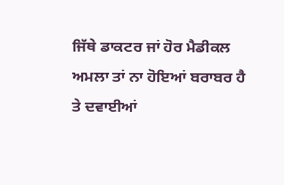ਜਿੱਥੇ ਡਾਕਟਰ ਜਾਂ ਹੋਰ ਮੈਡੀਕਲ ਅਮਲਾ ਤਾਂ ਨਾ ਹੋਇਆਂ ਬਰਾਬਰ ਹੈ ਤੇ ਦਵਾਈਆਂ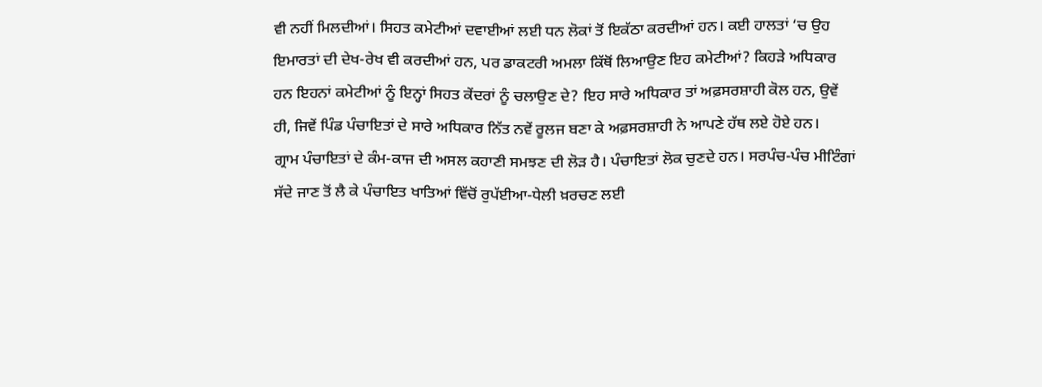ਵੀ ਨਹੀਂ ਮਿਲਦੀਆਂ। ਸਿਹਤ ਕਮੇਟੀਆਂ ਦਵਾਈਆਂ ਲਈ ਧਨ ਲੋਕਾਂ ਤੋਂ ਇਕੱਠਾ ਕਰਦੀਆਂ ਹਨ। ਕਈ ਹਾਲਤਾਂ ‘ਚ ਉਹ ਇਮਾਰਤਾਂ ਦੀ ਦੇਖ-ਰੇਖ ਵੀ ਕਰਦੀਆਂ ਹਨ, ਪਰ ਡਾਕਟਰੀ ਅਮਲਾ ਕਿੱਥੋਂ ਲਿਆਉਣ ਇਹ ਕਮੇਟੀਆਂ? ਕਿਹੜੇ ਅਧਿਕਾਰ ਹਨ ਇਹਨਾਂ ਕਮੇਟੀਆਂ ਨੂੰ ਇਨ੍ਹਾਂ ਸਿਹਤ ਕੇਂਦਰਾਂ ਨੂੰ ਚਲਾਉਣ ਦੇ? ਇਹ ਸਾਰੇ ਅਧਿਕਾਰ ਤਾਂ ਅਫ਼ਸਰਸ਼ਾਹੀ ਕੋਲ ਹਨ, ਉਵੇਂ ਹੀ, ਜਿਵੇਂ ਪਿੰਡ ਪੰਚਾਇਤਾਂ ਦੇ ਸਾਰੇ ਅਧਿਕਾਰ ਨਿੱਤ ਨਵੇਂ ਰੂਲਜ ਬਣਾ ਕੇ ਅਫ਼ਸਰਸ਼ਾਹੀ ਨੇ ਆਪਣੇ ਹੱਥ ਲਏ ਹੋਏ ਹਨ।
ਗ੍ਰਾਮ ਪੰਚਾਇਤਾਂ ਦੇ ਕੰਮ-ਕਾਜ ਦੀ ਅਸਲ ਕਹਾਣੀ ਸਮਝਣ ਦੀ ਲੋੜ ਹੈ। ਪੰਚਾਇਤਾਂ ਲੋਕ ਚੁਣਦੇ ਹਨ। ਸਰਪੰਚ-ਪੰਚ ਮੀਟਿੰਗਾਂ ਸੱਦੇ ਜਾਣ ਤੋਂ ਲੈ ਕੇ ਪੰਚਾਇਤ ਖਾਤਿਆਂ ਵਿੱਚੋਂ ਰੁਪੱਈਆ-ਧੇਲੀ ਖ਼ਰਚਣ ਲਈ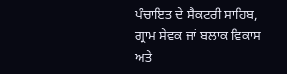ਪੰਚਾਇਤ ਦੇ ਸੈਕਟਰੀ ਸਾਹਿਬ, ਗ੍ਰਾਮ ਸੇਵਕ ਜਾਂ ਬਲਾਕ ਵਿਕਾਸ ਅਤੇ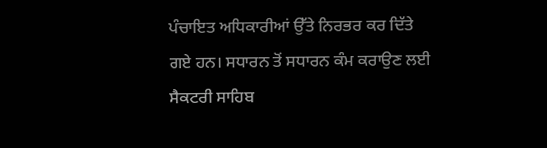ਪੰਚਾਇਤ ਅਧਿਕਾਰੀਆਂ ਉੱਤੇ ਨਿਰਭਰ ਕਰ ਦਿੱਤੇ ਗਏ ਹਨ। ਸਧਾਰਨ ਤੋਂ ਸਧਾਰਨ ਕੰਮ ਕਰਾਉਣ ਲਈ ਸੈਕਟਰੀ ਸਾਹਿਬ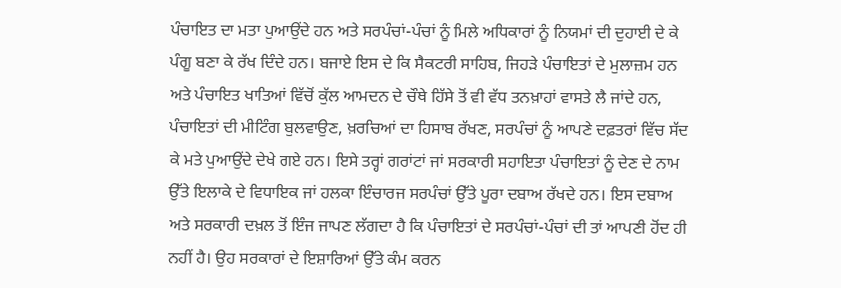ਪੰਚਾਇਤ ਦਾ ਮਤਾ ਪੁਆਉਂਦੇ ਹਨ ਅਤੇ ਸਰਪੰਚਾਂ-ਪੰਚਾਂ ਨੂੰ ਮਿਲੇ ਅਧਿਕਾਰਾਂ ਨੂੰ ਨਿਯਮਾਂ ਦੀ ਦੁਹਾਈ ਦੇ ਕੇ ਪੰਗੂ ਬਣਾ ਕੇ ਰੱਖ ਦਿੰਦੇ ਹਨ। ਬਜਾਏ ਇਸ ਦੇ ਕਿ ਸੈਕਟਰੀ ਸਾਹਿਬ, ਜਿਹੜੇ ਪੰਚਾਇਤਾਂ ਦੇ ਮੁਲਾਜ਼ਮ ਹਨ ਅਤੇ ਪੰਚਾਇਤ ਖਾਤਿਆਂ ਵਿੱਚੋਂ ਕੁੱਲ ਆਮਦਨ ਦੇ ਚੌਥੇ ਹਿੱਸੇ ਤੋਂ ਵੀ ਵੱਧ ਤਨਖ਼ਾਹਾਂ ਵਾਸਤੇ ਲੈ ਜਾਂਦੇ ਹਨ, ਪੰਚਾਇਤਾਂ ਦੀ ਮੀਟਿੰਗ ਬੁਲਵਾਉਣ, ਖ਼ਰਚਿਆਂ ਦਾ ਹਿਸਾਬ ਰੱਖਣ, ਸਰਪੰਚਾਂ ਨੂੰ ਆਪਣੇ ਦਫ਼ਤਰਾਂ ਵਿੱਚ ਸੱਦ ਕੇ ਮਤੇ ਪੁਆਉਂਦੇ ਦੇਖੇ ਗਏ ਹਨ। ਇਸੇ ਤਰ੍ਹਾਂ ਗਰਾਂਟਾਂ ਜਾਂ ਸਰਕਾਰੀ ਸਹਾਇਤਾ ਪੰਚਾਇਤਾਂ ਨੂੰ ਦੇਣ ਦੇ ਨਾਮ ਉੱਤੇ ਇਲਾਕੇ ਦੇ ਵਿਧਾਇਕ ਜਾਂ ਹਲਕਾ ਇੰਚਾਰਜ ਸਰਪੰਚਾਂ ਉੱਤੇ ਪੂਰਾ ਦਬਾਅ ਰੱਖਦੇ ਹਨ। ਇਸ ਦਬਾਅ ਅਤੇ ਸਰਕਾਰੀ ਦਖ਼ਲ ਤੋਂ ਇੰਜ ਜਾਪਣ ਲੱਗਦਾ ਹੈ ਕਿ ਪੰਚਾਇਤਾਂ ਦੇ ਸਰਪੰਚਾਂ-ਪੰਚਾਂ ਦੀ ਤਾਂ ਆਪਣੀ ਹੋਂਦ ਹੀ ਨਹੀਂ ਹੈ। ਉਹ ਸਰਕਾਰਾਂ ਦੇ ਇਸ਼ਾਰਿਆਂ ਉੱਤੇ ਕੰਮ ਕਰਨ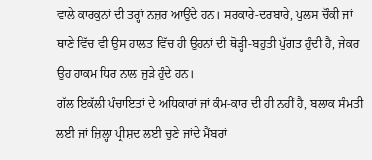ਵਾਲੇ ਕਾਰਕੁਨਾਂ ਦੀ ਤਰ੍ਹਾਂ ਨਜ਼ਰ ਆਉਂਦੇ ਹਨ। ਸਰਕਾਰੇ-ਦਰਬਾਰੇ, ਪੁਲਸ ਚੌਕੀ ਜਾਂ ਥਾਣੇ ਵਿੱਚ ਵੀ ਉਸ ਹਾਲਤ ਵਿੱਚ ਹੀ ਉਹਨਾਂ ਦੀ ਥੋੜ੍ਹੀ-ਬਹੁਤੀ ਪੁੱਗਤ ਹੁੰਦੀ ਹੈ, ਜੇਕਰ ਉਹ ਹਾਕਮ ਧਿਰ ਨਾਲ ਜੁੜੇ ਹੁੰਦੇ ਹਨ।
ਗੱਲ ਇਕੱਲੀ ਪੰਚਾਇਤਾਂ ਦੇ ਅਧਿਕਾਰਾਂ ਜਾਂ ਕੰਮ-ਕਾਰ ਦੀ ਹੀ ਨਹੀਂ ਹੈ, ਬਲਾਕ ਸੰਮਤੀ ਲਈ ਜਾਂ ਜ਼ਿਲ੍ਹਾ ਪ੍ਰੀਸ਼ਦ ਲਈ ਚੁਣੇ ਜਾਂਦੇ ਮੈਂਬਰਾਂ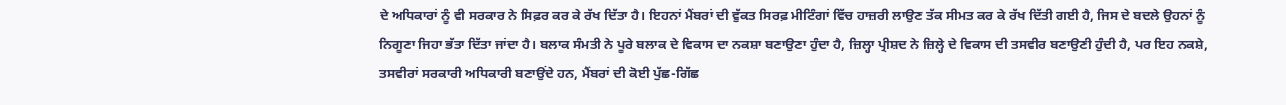ਦੇ ਅਧਿਕਾਰਾਂ ਨੂੰ ਵੀ ਸਰਕਾਰ ਨੇ ਸਿਫ਼ਰ ਕਰ ਕੇ ਰੱਖ ਦਿੱਤਾ ਹੈ। ਇਹਨਾਂ ਮੈਂਬਰਾਂ ਦੀ ਵੁੱਕਤ ਸਿਰਫ਼ ਮੀਟਿੰਗਾਂ ਵਿੱਚ ਹਾਜ਼ਰੀ ਲਾਉਣ ਤੱਕ ਸੀਮਤ ਕਰ ਕੇ ਰੱਖ ਦਿੱਤੀ ਗਈ ਹੈ, ਜਿਸ ਦੇ ਬਦਲੇ ਉਹਨਾਂ ਨੂੰ ਨਿਗੂਣਾ ਜਿਹਾ ਭੱਤਾ ਦਿੱਤਾ ਜਾਂਦਾ ਹੈ। ਬਲਾਕ ਸੰਮਤੀ ਨੇ ਪੂਰੇ ਬਲਾਕ ਦੇ ਵਿਕਾਸ ਦਾ ਨਕਸ਼ਾ ਬਣਾਉਣਾ ਹੁੰਦਾ ਹੈ, ਜ਼ਿਲ੍ਹਾ ਪ੍ਰੀਸ਼ਦ ਨੇ ਜ਼ਿਲ੍ਹੇ ਦੇ ਵਿਕਾਸ ਦੀ ਤਸਵੀਰ ਬਣਾਉਣੀ ਹੁੰਦੀ ਹੈ, ਪਰ ਇਹ ਨਕਸ਼ੇ, ਤਸਵੀਰਾਂ ਸਰਕਾਰੀ ਅਧਿਕਾਰੀ ਬਣਾਉਂਦੇ ਹਨ, ਮੈਂਬਰਾਂ ਦੀ ਕੋਈ ਪੁੱਛ-ਗਿੱਛ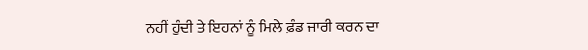ਨਹੀਂ ਹੁੰਦੀ ਤੇ ਇਹਨਾਂ ਨੂੰ ਮਿਲੇ ਫ਼ੰਡ ਜਾਰੀ ਕਰਨ ਦਾ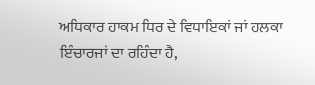ਅਧਿਕਾਰ ਹਾਕਮ ਧਿਰ ਦੇ ਵਿਧਾਇਕਾਂ ਜਾਂ ਹਲਕਾ ਇੰਚਾਰਜਾਂ ਦਾ ਰਹਿੰਦਾ ਹੈ,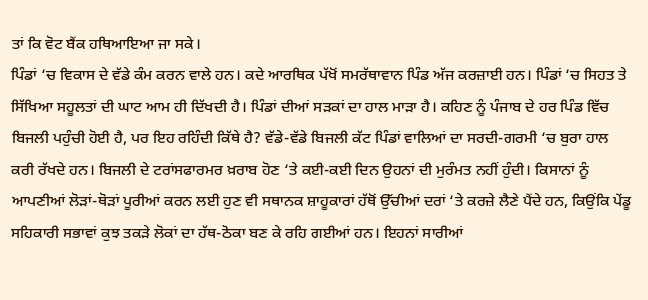ਤਾਂ ਕਿ ਵੋਟ ਬੈਂਕ ਹਥਿਆਇਆ ਜਾ ਸਕੇ।
ਪਿੰਡਾਂ ‘ਚ ਵਿਕਾਸ ਦੇ ਵੱਡੇ ਕੰਮ ਕਰਨ ਵਾਲੇ ਹਨ। ਕਦੇ ਆਰਥਿਕ ਪੱਖੋਂ ਸਮਰੱਥਾਵਾਨ ਪਿੰਡ ਅੱਜ ਕਰਜ਼ਾਈ ਹਨ। ਪਿੰਡਾਂ ‘ਚ ਸਿਹਤ ਤੇ ਸਿੱਖਿਆ ਸਹੂਲਤਾਂ ਦੀ ਘਾਟ ਆਮ ਹੀ ਦਿੱਖਦੀ ਹੈ। ਪਿੰਡਾਂ ਦੀਆਂ ਸੜਕਾਂ ਦਾ ਹਾਲ ਮਾੜਾ ਹੈ। ਕਹਿਣ ਨੂੰ ਪੰਜਾਬ ਦੇ ਹਰ ਪਿੰਡ ਵਿੱਚ ਬਿਜਲੀ ਪਹੁੰਚੀ ਹੋਈ ਹੈ, ਪਰ ਇਹ ਰਹਿੰਦੀ ਕਿੱਥੇ ਹੈ? ਵੱਡੇ-ਵੱਡੇ ਬਿਜਲੀ ਕੱਟ ਪਿੰਡਾਂ ਵਾਲਿਆਂ ਦਾ ਸਰਦੀ-ਗਰਮੀ ‘ਚ ਬੁਰਾ ਹਾਲ ਕਰੀ ਰੱਖਦੇ ਹਨ। ਬਿਜਲੀ ਦੇ ਟਰਾਂਸਫਾਰਮਰ ਖ਼ਰਾਬ ਹੋਣ ‘ਤੇ ਕਈ-ਕਈ ਦਿਨ ਉਹਨਾਂ ਦੀ ਮੁਰੰਮਤ ਨਹੀਂ ਹੁੰਦੀ। ਕਿਸਾਨਾਂ ਨੂੰ ਆਪਣੀਆਂ ਲੋੜਾਂ-ਥੋੜਾਂ ਪੂਰੀਆਂ ਕਰਨ ਲਈ ਹੁਣ ਵੀ ਸਥਾਨਕ ਸ਼ਾਹੂਕਾਰਾਂ ਹੱਥੋਂ ਉੱਚੀਆਂ ਦਰਾਂ ‘ਤੇ ਕਰਜ਼ੇ ਲੈਣੇ ਪੈਂਦੇ ਹਨ, ਕਿਉਂਕਿ ਪੇਂਡੂ ਸਹਿਕਾਰੀ ਸਭਾਵਾਂ ਕੁਝ ਤਕੜੇ ਲੋਕਾਂ ਦਾ ਹੱਥ-ਠੋਕਾ ਬਣ ਕੇ ਰਹਿ ਗਈਆਂ ਹਨ। ਇਹਨਾਂ ਸਾਰੀਆਂ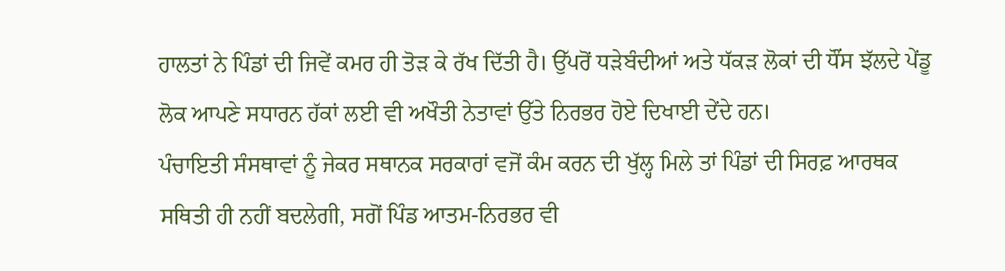ਹਾਲਤਾਂ ਨੇ ਪਿੰਡਾਂ ਦੀ ਜਿਵੇਂ ਕਮਰ ਹੀ ਤੋੜ ਕੇ ਰੱਖ ਦਿੱਤੀ ਹੈ। ਉੱਪਰੋਂ ਧੜੇਬੰਦੀਆਂ ਅਤੇ ਧੱਕੜ ਲੋਕਾਂ ਦੀ ਧੌਂਸ ਝੱਲਦੇ ਪੇਂਡੂ ਲੋਕ ਆਪਣੇ ਸਧਾਰਨ ਹੱਕਾਂ ਲਈ ਵੀ ਅਖੌਤੀ ਨੇਤਾਵਾਂ ਉੱਤੇ ਨਿਰਭਰ ਹੋਏ ਦਿਖਾਈ ਦੇਂਦੇ ਹਨ।
ਪੰਚਾਇਤੀ ਸੰਸਥਾਵਾਂ ਨੂੰ ਜੇਕਰ ਸਥਾਨਕ ਸਰਕਾਰਾਂ ਵਜੋਂ ਕੰਮ ਕਰਨ ਦੀ ਖੁੱਲ੍ਹ ਮਿਲੇ ਤਾਂ ਪਿੰਡਾਂ ਦੀ ਸਿਰਫ਼ ਆਰਥਕ ਸਥਿਤੀ ਹੀ ਨਹੀਂ ਬਦਲੇਗੀ, ਸਗੋਂ ਪਿੰਡ ਆਤਮ-ਨਿਰਭਰ ਵੀ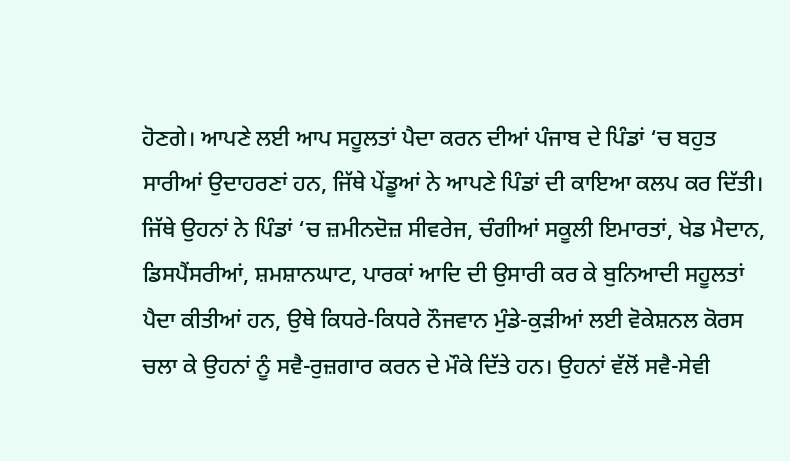ਹੋਣਗੇ। ਆਪਣੇ ਲਈ ਆਪ ਸਹੂਲਤਾਂ ਪੈਦਾ ਕਰਨ ਦੀਆਂ ਪੰਜਾਬ ਦੇ ਪਿੰਡਾਂ ‘ਚ ਬਹੁਤ ਸਾਰੀਆਂ ਉਦਾਹਰਣਾਂ ਹਨ, ਜਿੱਥੇ ਪੇਂਡੂਆਂ ਨੇ ਆਪਣੇ ਪਿੰਡਾਂ ਦੀ ਕਾਇਆ ਕਲਪ ਕਰ ਦਿੱਤੀ। ਜਿੱਥੇ ਉਹਨਾਂ ਨੇ ਪਿੰਡਾਂ ‘ਚ ਜ਼ਮੀਨਦੋਜ਼ ਸੀਵਰੇਜ, ਚੰਗੀਆਂ ਸਕੂਲੀ ਇਮਾਰਤਾਂ, ਖੇਡ ਮੈਦਾਨ, ਡਿਸਪੈਂਸਰੀਆਂ, ਸ਼ਮਸ਼ਾਨਘਾਟ, ਪਾਰਕਾਂ ਆਦਿ ਦੀ ਉਸਾਰੀ ਕਰ ਕੇ ਬੁਨਿਆਦੀ ਸਹੂਲਤਾਂ ਪੈਦਾ ਕੀਤੀਆਂ ਹਨ, ਉਥੇ ਕਿਧਰੇ-ਕਿਧਰੇ ਨੌਜਵਾਨ ਮੁੰਡੇ-ਕੁੜੀਆਂ ਲਈ ਵੋਕੇਸ਼ਨਲ ਕੋਰਸ ਚਲਾ ਕੇ ਉਹਨਾਂ ਨੂੰ ਸਵੈ-ਰੁਜ਼ਗਾਰ ਕਰਨ ਦੇ ਮੌਕੇ ਦਿੱਤੇ ਹਨ। ਉਹਨਾਂ ਵੱਲੋਂ ਸਵੈ-ਸੇਵੀ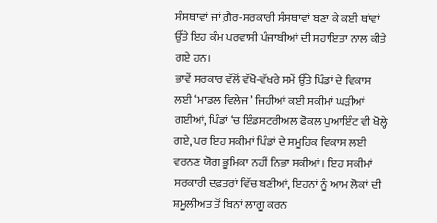ਸੰਸਥਾਵਾਂ ਜਾਂ ਗ਼ੈਰ-ਸਰਕਾਰੀ ਸੰਸਥਾਵਾਂ ਬਣਾ ਕੇ ਕਈ ਥਾਂਵਾਂ ਉੱਤੇ ਇਹ ਕੰਮ ਪਰਵਾਸੀ ਪੰਜਾਬੀਆਂ ਦੀ ਸਹਾਇਤਾ ਨਾਲ ਕੀਤੇ ਗਏ ਹਨ।
ਭਾਵੇਂ ਸਰਕਾਰ ਵੱਲੋਂ ਵੱਖੋ-ਵੱਖਰੇ ਸਮੇਂ ਉੱਤੇ ਪਿੰਡਾਂ ਦੇ ਵਿਕਾਸ ਲਈ ‘ਮਾਡਲ ਵਿਲੇਜ’ ਜਿਹੀਆਂ ਕਈ ਸਕੀਮਾਂ ਘੜੀਆਂ ਗਈਆਂ, ਪਿੰਡਾਂ ‘ਚ ਇੰਡਸਟਰੀਅਲ ਫੋਕਲ ਪੁਆਇੰਟ ਵੀ ਖੋਲ੍ਹੇ ਗਏ, ਪਰ ਇਹ ਸਕੀਮਾਂ ਪਿੰਡਾਂ ਦੇ ਸਮੂਹਿਕ ਵਿਕਾਸ ਲਈ ਵਰਨਣ ਯੋਗ ਭੂਮਿਕਾ ਨਹੀਂ ਨਿਭਾ ਸਕੀਆਂ। ਇਹ ਸਕੀਮਾਂ ਸਰਕਾਰੀ ਦਫ਼ਤਰਾਂ ਵਿੱਚ ਬਣੀਆਂ, ਇਹਨਾਂ ਨੂੰ ਆਮ ਲੋਕਾਂ ਦੀ ਸ਼ਮੂਲੀਅਤ ਤੋਂ ਬਿਨਾਂ ਲਾਗੂ ਕਰਨ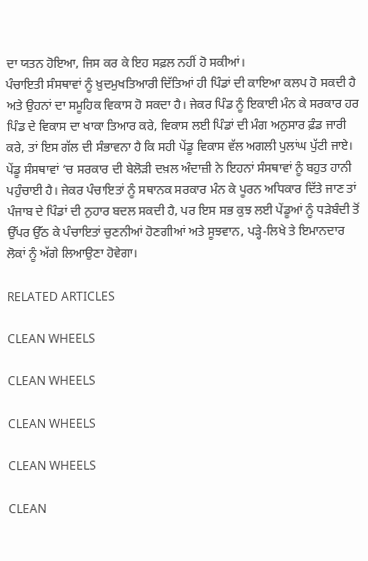ਦਾ ਯਤਨ ਹੋਇਆ, ਜਿਸ ਕਰ ਕੇ ਇਹ ਸਫ਼ਲ ਨਹੀਂ ਹੋ ਸਕੀਆਂ।
ਪੰਚਾਇਤੀ ਸੰਸਥਾਵਾਂ ਨੂੰ ਖ਼ੁਦਮੁਖਤਿਆਰੀ ਦਿੱਤਿਆਂ ਹੀ ਪਿੰਡਾਂ ਦੀ ਕਾਇਆ ਕਲਪ ਹੋ ਸਕਦੀ ਹੈ ਅਤੇ ਉਹਨਾਂ ਦਾ ਸਮੂਹਿਕ ਵਿਕਾਸ ਹੋ ਸਕਦਾ ਹੈ। ਜੇਕਰ ਪਿੰਡ ਨੂੰ ਇਕਾਈ ਮੰਨ ਕੇ ਸਰਕਾਰ ਹਰ ਪਿੰਡ ਦੇ ਵਿਕਾਸ ਦਾ ਖਾਕਾ ਤਿਆਰ ਕਰੇ, ਵਿਕਾਸ ਲਈ ਪਿੰਡਾਂ ਦੀ ਮੰਗ ਅਨੁਸਾਰ ਫ਼ੰਡ ਜਾਰੀ ਕਰੇ, ਤਾਂ ਇਸ ਗੱਲ ਦੀ ਸੰਭਾਵਨਾ ਹੈ ਕਿ ਸਹੀ ਪੇਂਡੂ ਵਿਕਾਸ ਵੱਲ ਅਗਲੀ ਪੁਲਾਂਘ ਪੁੱਟੀ ਜਾਏ।
ਪੇਂਡੂ ਸੰਸਥਾਵਾਂ ‘ਚ ਸਰਕਾਰ ਦੀ ਬੇਲੋੜੀ ਦਖ਼ਲ ਅੰਦਾਜ਼ੀ ਨੇ ਇਹਨਾਂ ਸੰਸਥਾਵਾਂ ਨੂੰ ਬਹੁਤ ਹਾਨੀ ਪਹੁੰਚਾਈ ਹੈ। ਜੇਕਰ ਪੰਚਾਇਤਾਂ ਨੂੰ ਸਥਾਨਕ ਸਰਕਾਰ ਮੰਨ ਕੇ ਪੂਰਨ ਅਧਿਕਾਰ ਦਿੱਤੇ ਜਾਣ ਤਾਂ ਪੰਜਾਬ ਦੇ ਪਿੰਡਾਂ ਦੀ ਨੁਹਾਰ ਬਦਲ ਸਕਦੀ ਹੈ, ਪਰ ਇਸ ਸਭ ਕੁਝ ਲਈ ਪੇਂਡੂਆਂ ਨੂੰ ਧੜੇਬੰਦੀ ਤੋਂ ਉੱਪਰ ਉੱਠ ਕੇ ਪੰਚਾਇਤਾਂ ਚੁਣਨੀਆਂ ਹੋਣਗੀਆਂ ਅਤੇ ਸੂਝਵਾਨ, ਪੜ੍ਹੇ-ਲਿਖੇ ਤੇ ਇਮਾਨਦਾਰ ਲੋਕਾਂ ਨੂੰ ਅੱਗੇ ਲਿਆਉਣਾ ਹੋਵੇਗਾ।

RELATED ARTICLES

CLEAN WHEELS

CLEAN WHEELS

CLEAN WHEELS

CLEAN WHEELS

CLEAN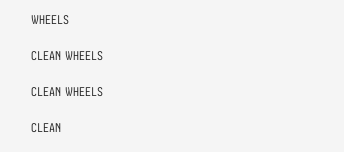WHEELS

CLEAN WHEELS

CLEAN WHEELS

CLEAN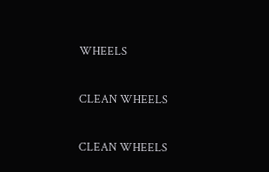WHEELS

CLEAN WHEELS

CLEAN WHEELS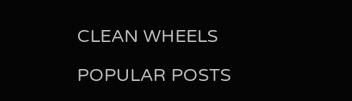CLEAN WHEELS

POPULAR POSTS